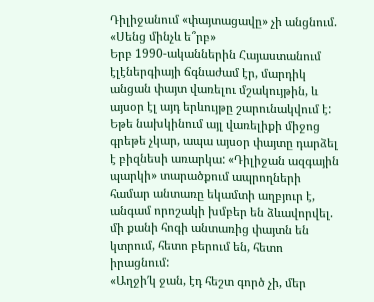Դիլիջանում «փայտացավը» չի անցնում. «Սենց մինչև ե՞րբ»
Երբ 1990-ականներին Հայաստանում էլէներգիայի ճգնաժամ էր, մարդիկ անցան փայտ վառելու մշակույթին, և այսօր էլ այդ երևույթը շարունակվում է: Եթե նախկինում այլ վառելիքի միջոց գրեթե չկար, ապա այսօր փայտը դարձել է բիզնեսի առարկա: «Դիլիջան ազգային պարկի» տարածքում ապրողների համար անտառը եկամտի աղբյուր է, անգամ որոշակի խմբեր են ձևավորվել. մի քանի հոգի անտառից փայտն են կտրում, հետո բերում են, հետո իրացնում:
«Աղջի′կ ջան, էդ հեշտ գործ չի, մեր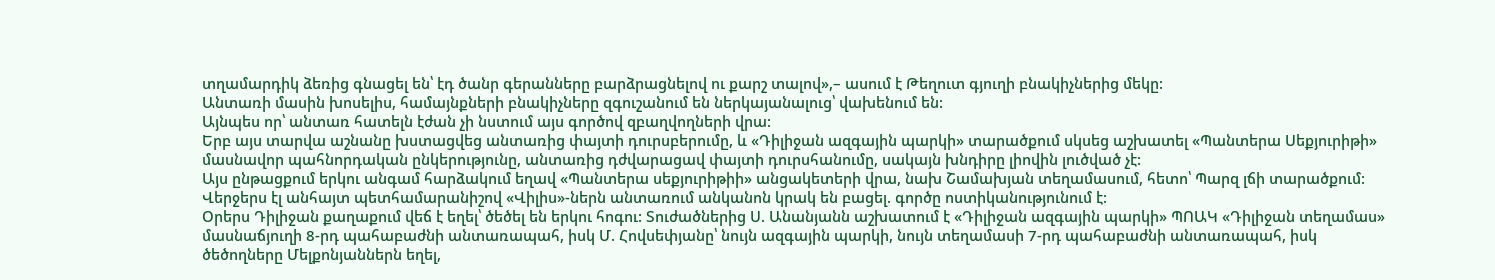տղամարդիկ ձեռից գնացել են՝ էդ ծանր գերանները բարձրացնելով ու քարշ տալով»,– ասում է Թեղուտ գյուղի բնակիչներից մեկը:
Անտառի մասին խոսելիս, համայնքների բնակիչները զգուշանում են ներկայանալուց՝ վախենում են:
Այնպես որ՝ անտառ հատելն էժան չի նստում այս գործով զբաղվողների վրա:
Երբ այս տարվա աշնանը խստացվեց անտառից փայտի դուրսբերումը, և «Դիլիջան ազգային պարկի» տարածքում սկսեց աշխատել «Պանտերա Սեքյուրիթի» մասնավոր պահնորդական ընկերությունը, անտառից դժվարացավ փայտի դուրսհանումը, սակայն խնդիրը լիովին լուծված չէ:
Այս ընթացքում երկու անգամ հարձակում եղավ «Պանտերա սեքյուրիթիի» անցակետերի վրա, նախ Շամախյան տեղամասում, հետո՝ Պարզ լճի տարածքում:
Վերջերս էլ անհայտ պետհամարանիշով «Վիլիս»-ներն անտառում անկանոն կրակ են բացել. գործը ոստիկանությունում է:
Օրերս Դիլիջան քաղաքում վեճ է եղել՝ ծեծել են երկու հոգու: Տուժածներից Ս. Անանյանն աշխատում է «Դիլիջան ազգային պարկի» ՊՈԱԿ «Դիլիջան տեղամաս» մասնաճյուղի 8-րդ պահաբաժնի անտառապահ, իսկ Մ. Հովսեփյանը՝ նույն ազգային պարկի, նույն տեղամասի 7-րդ պահաբաժնի անտառապահ, իսկ ծեծողները Մելքոնյաններն եղել,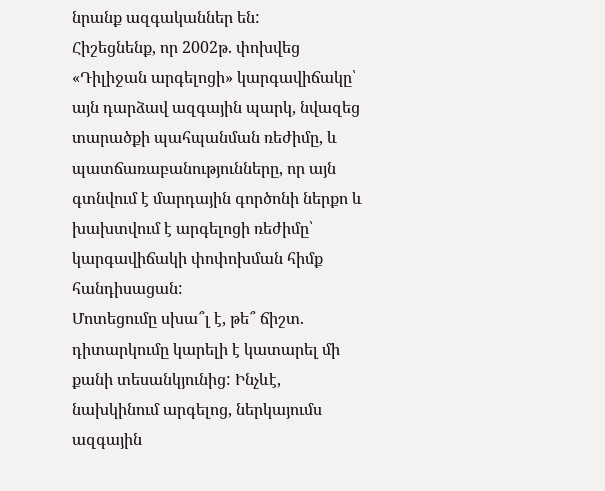նրանք ազգականներ են:
Հիշեցնենք, որ 2002թ. փոխվեց «Դիլիջան արգելոցի» կարգավիճակը՝ այն դարձավ ազգային պարկ, նվազեց տարածքի պահպանման ռեժիմը, և պատճառաբանությունները, որ այն գտնվում է մարդային գործոնի ներքո և խախտվում է արգելոցի ռեժիմը՝ կարգավիճակի փոփոխման հիմք հանդիսացան:
Մոտեցումը սխա՞լ է, թե՞ ճիշտ. դիտարկումը կարելի է կատարել մի քանի տեսանկյունից: Ինչևէ, նախկինում արգելոց, ներկայումս ազգային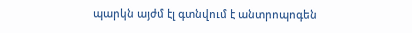պարկն այժմ էլ գտնվում է անտրոպոգեն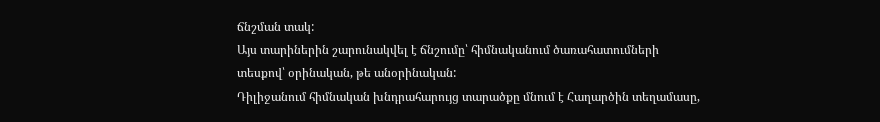ճնշման տակ:
Այս տարիներին շարունակվել է ճնշումը՝ հիմնականում ծառահատումների տեսքով՝ օրինական, թե անօրինական:
Դիլիջանում հիմնական խնդրահարույց տարածքը մնում է Հաղարծին տեղամասը,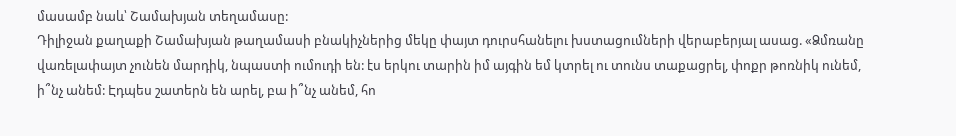մասամբ նաև՝ Շամախյան տեղամասը:
Դիլիջան քաղաքի Շամախյան թաղամասի բնակիչներից մեկը փայտ դուրսհանելու խստացումների վերաբերյալ ասաց. «Ձմռանը վառելափայտ չունեն մարդիկ, նպաստի ումուդի են: էս երկու տարին իմ այգին եմ կտրել ու տունս տաքացրել, փոքր թոռնիկ ունեմ, ի՞նչ անեմ: Էդպես շատերն են արել, բա ի՞նչ անեմ, հո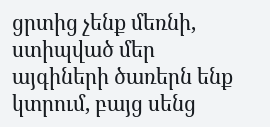ցրտից չենք մեռնի, ստիպված մեր այգիների ծառերն ենք կտրում, բայց սենց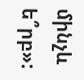մինչև ե՞րբ»: